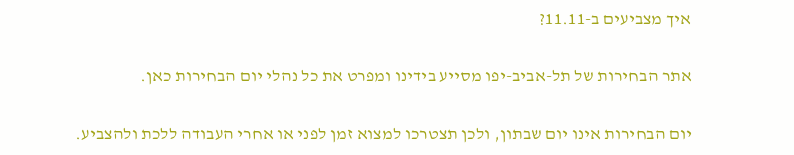איך מצביעים ב-11.11?

אתר הבחירות של תל-אביב-יפו מסייע בידינו ומפרט את כל נהלי יום הבחירות כאן.

יום הבחירות אינו יום שבתון, ולכן תצטרכו למצוא זמן לפני או אחרי העבודה ללכת ולהצביע.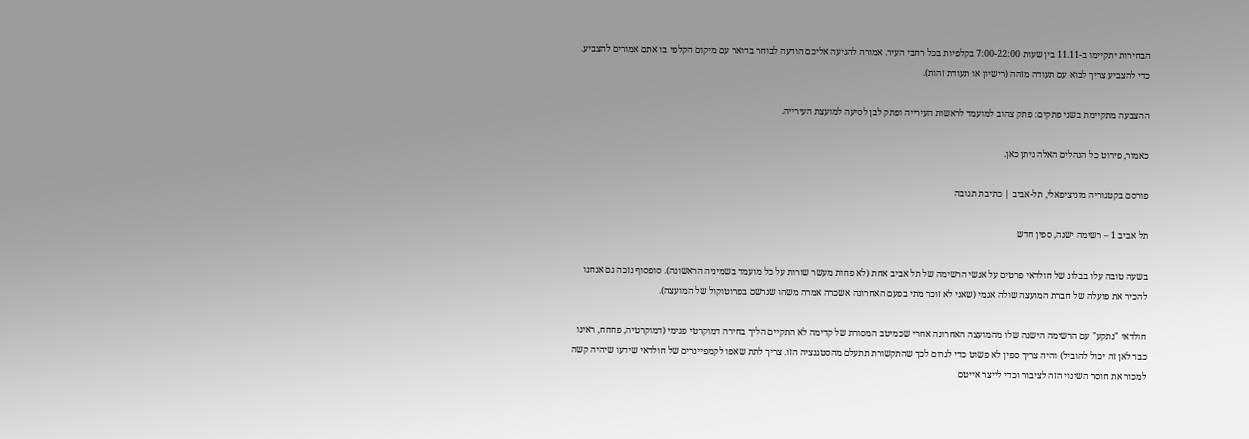הבחירות יתקיימו ב-11.11 בין שעות 7:00-22:00 בקלפיות בכל רחבי העיר. אמורה להגיעה אליכם הודעה לבוחר בדואר עם מיקום הקלפי בו אתם אמורים להצביע. כדי להצביע צריך לבוא עם תעודה מזהה (רישיון או תעודת זהות).

ההצבעה מתקיימת בשני פתקים: פתק צהוב למועמד לראשות העירייה ופתק לבן לסיעה למועצת העירייה.

כאמור, פירוט כל הנהלים האלה ניתן כאן.

פורסם בקטגוריה מוניציפאלי, תל-אביב | כתיבת תגובה

תל אביב 1 – רשימה ישנה, ספין חדש

בשעה טובה עלו בבלוג של חולדאי פרטים על אנשי הרשימה של תל אביב אחת (לא פחות מעשר שורות על כל מועמד בשמיניה הראשונה). סופסוף נזכה גם אנחנו להכיר את פועלה של חברת המועצה שולה אגמי (שאני לא זוכר מתי בפעם האחרונה אשכרה אמרה משהו שנרשם בפרוטוקול של המועצה).

חולדאי "נתקע" עם הרשימה הישנה שלו מהמועצה האחרונה אחרי שכמיטב המסורת של קדימה לא התקיים הליך בחירה דמוקרטי פנימי (דמוקרטיה, פחחח, ראינו כבר לאן זה יכול להוביל) והיה צריך ספין לא פשוט כדי לגרום לכך שהתקשורת תתעלם מהסטגנציה הזו. צריך לתת שאפו לקמפיינרים של חולדאי שידעו שיהיה קשה למכור את חוסר השינוי הזה לציבור וכדי לייצר אייטם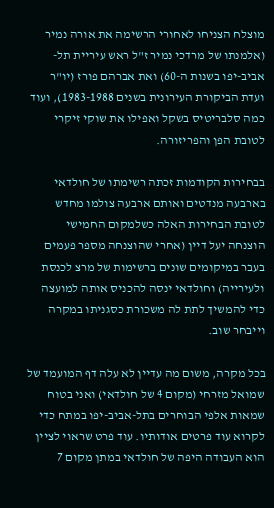מוצלח הצניחו לאחורי הרשימה את אורה נמיר (אלמנתו של מרדכי נמיר ז"ל ראש עיריית תל-אביב-יפו בשנות ה-60) ואת אברהם פורז (יו"ר ועדת הביקורת העירונית בשנים 1983-1988), ועוד כמה סלבריטיס בשקל ואפילו את שוקי זיקרי לטובת הפן והפריזורה.

בבחירות הקודמות זכתה רשימתו של חולדאי בארבעה מנדטים ואותם ארבעה צולמו מחדש לטובת הבחירות האלה כשלמקום החמישי הוצנחה יעל דיין (אחרי שהוצנחה מספר פעמים בעבר במיקומים שונים ברשימות של מרצ לכנסת ולעירייה) וחולדאי ינסה להכניס אותה למועצה כדי להמשיך לתת לה משכורת כסגניתו במקרה וייבחר שוב.

בכל מקרה, משום מה עדיין לא עלה דף המועמד של שמואל מזרחי (מקום 4 של חולדאי) ואני בטוח שמאות אלפי הבוחרים בתל-אביב-יפו במתח כדי לקרוא עוד פרטים אודותיו. עוד פרט שראוי לציין הוא העבודה היפה של חולדאי במתן מקום 7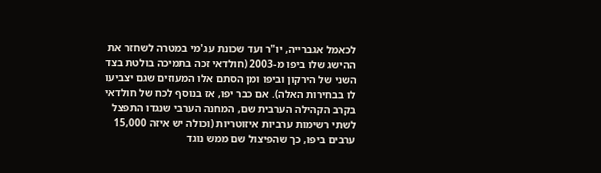לכאמל אגברייה, יו"ר ועד שכונת עג'מי במטרה לשחזר את ההישג שלו ביפו מ-2003 (חולדאי זכה בתמיכה בולטת בצד השני של הירקון וביפו ומן הסתם אלו המעוזים שגם יצביעו לו בבחירות האלה). אם כבר יפו, אז בנוסף לכח של חולדאי בקרב הקהילה הערבית שם, המחנה הערבי שנגדו התפצל לשתי רשימות ערביות איזוטריות (וכולה יש איזה 15,000 ערבים ביפו, כך שהפיצול שם ממש נוגד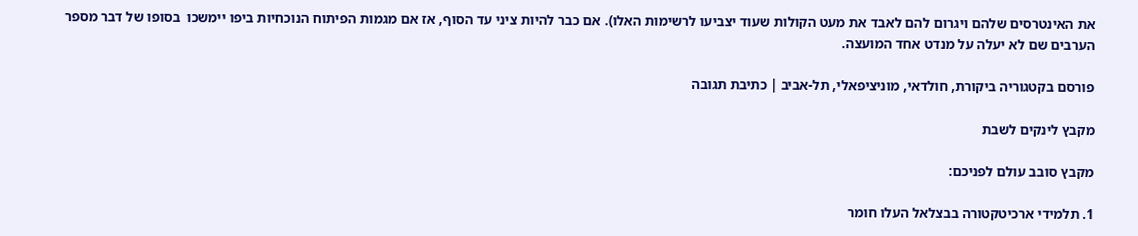את האינטרסים שלהם ויגרום להם לאבד את מעט הקולות שעוד יצביעו לרשימות האלו). אם כבר להיות ציני עד הסוף, אז אם מגמות הפיתוח הנוכחיות ביפו יימשכו  בסופו של דבר מספר הערבים שם לא יעלה על מנדט אחד המועצה.

פורסם בקטגוריה ביקורת, חולדאי, מוניציפאלי, תל-אביב | כתיבת תגובה

מקבץ לינקים לשבת

מקבץ סובב עולם לפניכם:

1. תלמידי ארכיטקטורה בבצלאל העלו חומר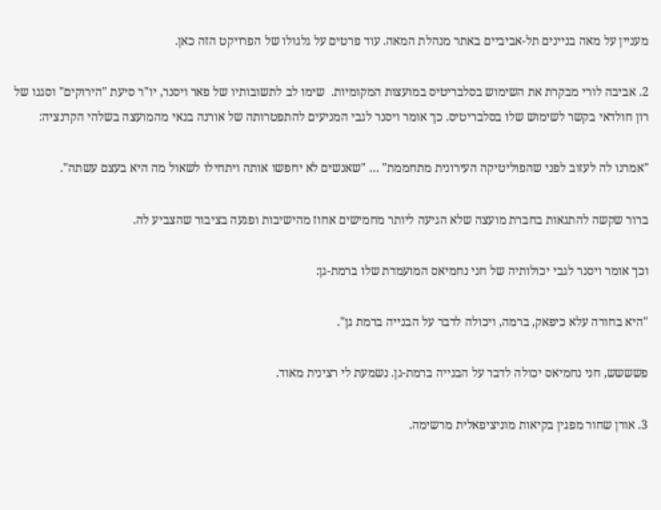מעניין על מאה בניינים תל-אביביים באתר מנהלת המאה. עוד פרטים על גלגולו של הפרויקט הזה כאן.

2. אביבה לורי מבקרת את השימוש בסלבריטיס במועצות המקומיות.  שימו לב לתשובותיו של פאר ויסנר, יו"ר סיעת "הירוקים" וסגנו של רון חולדאי בקשר לשימוש שלו בסלבריטיס. כך אומר ויסנר לגבי המניעים להתפטרותה של אורנה בנאי מהמועצה בשלהי הקדנציה:

"אמרנו לה לעזוב לפני שהפוליטיקה העירונית מתחממת" … "שאנשים לא יחפשו אותה ויתחילו לשאול מה היא בעצם עשתה".

ברור שקשה להתגאות בחברת מועצה שלא הגיעה ליותר מחמישים אחוז מהישיבות ופגעה בציבור שהצביע לה.

וכך אומר ויסנר לגבי יכולותיה של חני נחמיאס המועמדת שלו ברמת-גן:

"היא בחורה עלא כיפאק, ברמה, ויכולה לדבר על הבנייה ברמת גן".

פשששש, חני נחמיאס יכולה לדבר על הבנייה ברמת-גן. נשמעת לי רצינית מאוד.

3. אורן שחור מפגין בקיאות מוניציפאלית מרשימה.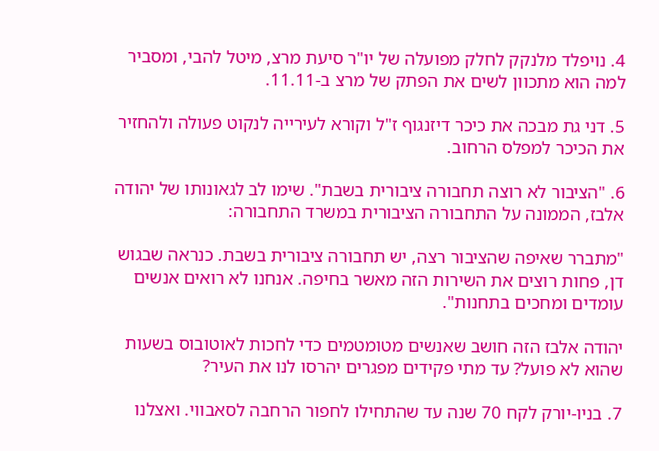4. נויפלד מלנקק לחלק מפועלה של יו"ר סיעת מרצ, מיטל להבי, ומסביר למה הוא מתכוון לשים את הפתק של מרצ ב-11.11.

5. דני גת מבכה את כיכר דיזנגוף ז"ל וקורא לעירייה לנקוט פעולה ולהחזיר את הכיכר למפלס הרחוב.

6. "הציבור לא רוצה תחבורה ציבורית בשבת". שימו לב לגאונותו של יהודה אלבז, הממונה על התחבורה הציבורית במשרד התחבורה:

"מתברר שאיפה שהציבור רצה, יש תחבורה ציבורית בשבת. כנראה שבגוש דן, פחות רוצים את השירות הזה מאשר בחיפה. אנחנו לא רואים אנשים עומדים ומחכים בתחנות".

יהודה אלבז הזה חושב שאנשים מטומטמים כדי לחכות לאוטובוס בשעות שהוא לא פועל? עד מתי פקידים מפגרים יהרסו לנו את העיר?

7. בניו-יורק לקח 70 שנה עד שהתחילו לחפור הרחבה לסאבווי. ואצלנו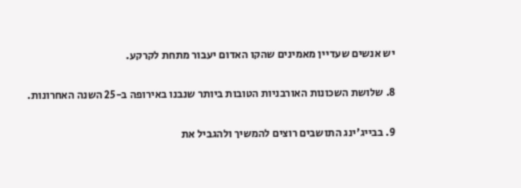יש אנשים שעדיין מאמינים שהקו האדום יעבור מתחת לקרקע.

8. שלושת השכונות האורבניות הטובות ביותר שנבנו באירופה ב-25 השנה האחרונות.

9. בבייג'ינג התושבים רוצים להמשיך ולהגביל את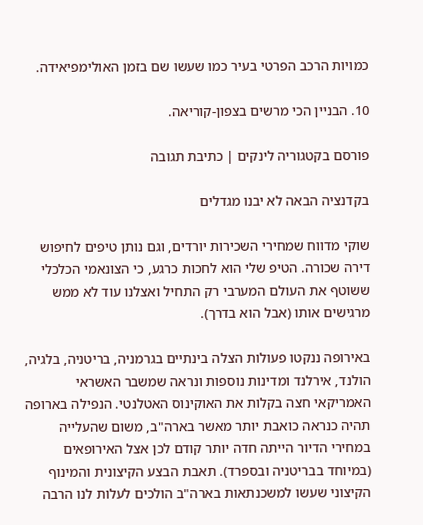כמויות הרכב הפרטי בעיר כמו שעשו שם בזמן האולימפיאידה.

10. הבניין הכי מרשים בצפון-קוריאה.

פורסם בקטגוריה לינקים | כתיבת תגובה

בקדנציה הבאה לא יבנו מגדלים

שוקי מדווח שמחירי השכירות יורדים, וגם נותן טיפים לחיפוש דירה שכורה. הטיפ שלי הוא לחכות כרגע, כי הצונאמי הכלכלי ששוטף את העולם המערבי רק התחיל ואצלנו עוד לא ממש מרגישים אותו (אבל הוא בדרך).

באירופה ננקטו פעולות הצלה בינתיים בגרמניה, בריטניה, בלגיה, הולנד, אירלנד ומדינות נוספות ונראה שמשבר האשראי האמריקאי חצה בקלות את האוקינוס האטלנטי. הנפילה בארופה תהיה כנראה כואבת יותר מאשר בארה"ב, משום שהעלייה במחירי הדיור הייתה חדה יותר קודם לכן אצל האירופאים (במיוחד בבריטניה ובספרד). תאבת הבצע הקיצונית והמינוף הקיצוני שעשו למשכנתאות בארה"ב הולכים לעלות לנו הרבה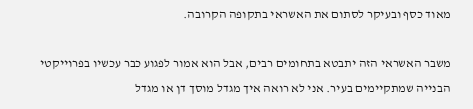מאוד כסף ובעיקר לסתום את האשראי בתקופה הקרובה.

משבר האשראי הזה יתבטא בתחומים רבים, אבל הוא אמור לפגוע כבר עכשיו בפרוייקטי הבנייה שמתקיימים בעיר. אני לא רואה איך מגדל מוסך דן או מגדל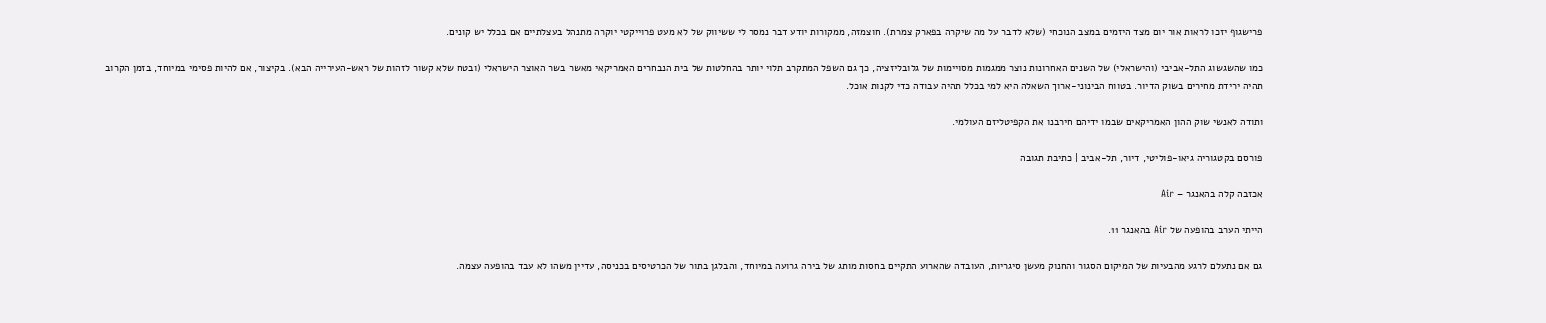פרישגוף יזכו לראות אור יום מצד היזמים במצב הנוכחי (שלא לדבר על מה שיקרה בפארק צמרת). חוצמזה, ממקורות יודע דבר נמסר לי ששיווק של לא מעט פרוייקטי יוקרה מתנהל בעצלתיים אם בכלל יש קונים.

כמו שהשגשוג התל-אביבי (והישראלי) של השנים האחרונות נוצר ממגמות מסויימות של גלובליזציה, כך גם השפל המתקרב תלוי יותר בהחלטות של בית הנבחרים האמריקאי מאשר בשר האוצר הישראלי (ובטח שלא קשור לזהות של ראש-העירייה הבא). בקיצור, אם להיות פסימי במיוחד, בזמן הקרוב תהיה ירידת מחירים בשוק הדיור. בטווח הבינוני-ארוך השאלה היא למי בכלל תהיה עבודה כדי לקנות אוכל.

ותודה לאנשי שוק ההון האמריקאים שבמו ידיהם חירבנו את הקפיטליזם העולמי.

פורסם בקטגוריה גיאו-פוליטי, דיור, תל-אביב | כתיבת תגובה

אכזבה קלה בהאנגר – Air

הייתי הערב בהופעה של Air בהאנגר 11.

גם אם נתעלם לרגע מהבעיות של המיקום הסגור והחנוק מעשן סיגריות, העובדה שהארוע התקיים בחסות מותג של בירה גרועה במיוחד, והבלגן בתור של הכרטיסים בכניסה, עדיין משהו לא עבד בהופעה עצמה.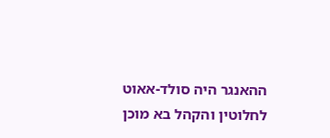ההאנגר היה סולד-אאוט לחלוטין והקהל בא מוכן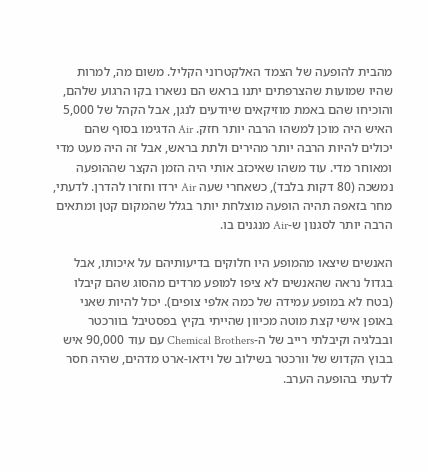מהבית להופעה של הצמד האלקטרוני הקליל. משום מה, למרות שהיו שמועות שהצרפתים יתנו בראש הם נשארו בקו הרגוע שלהם, והוכיחו שהם באמת מוזיקאים שיודעים לנגן, אבל הקהל של 5,000 האיש היה מוכן למשהו הרבה יותר חזק. Air הדגימו בסוף שהם יכולים להיות הרבה יותר מהירים ולתת בראש, אבל זה היה מעט מדי ומאוחר מדי. עוד משהו שאיכזב אותי היה הזמן הקצר שההופעה נמשכה (80 דקות בלבד), כשאחרי שעה Air ירדו וחזרו להדרן. לדעתי, מחר בזאפה תהיה הופעה מוצלחת יותר בגלל שהמקום קטן ומתאים הרבה יותר לסגנון ש-Air מנגנים בו.

האנשים שיצאו מהמופע היו חלוקים בדיעותיהם על איכותו, אבל בגדול נראה שהאנשים לא ציפו למופע מרדים מהסוג שהם קיבלו (בטח לא במופע עמידה של כמה אלפי צופים). יכול להיות שאני באופן אישי קצת מוטה מכיוון שהייתי בקיץ בפסטיבל בוורכטר ובבלגיה וקיבלתי רייב של ה-Chemical Brothers עם עוד 90,000 איש בבוץ הקדוש של וורכטר בשילוב של וידאו-ארט מדהים, שהיה חסר לדעתי בהופעה הערב.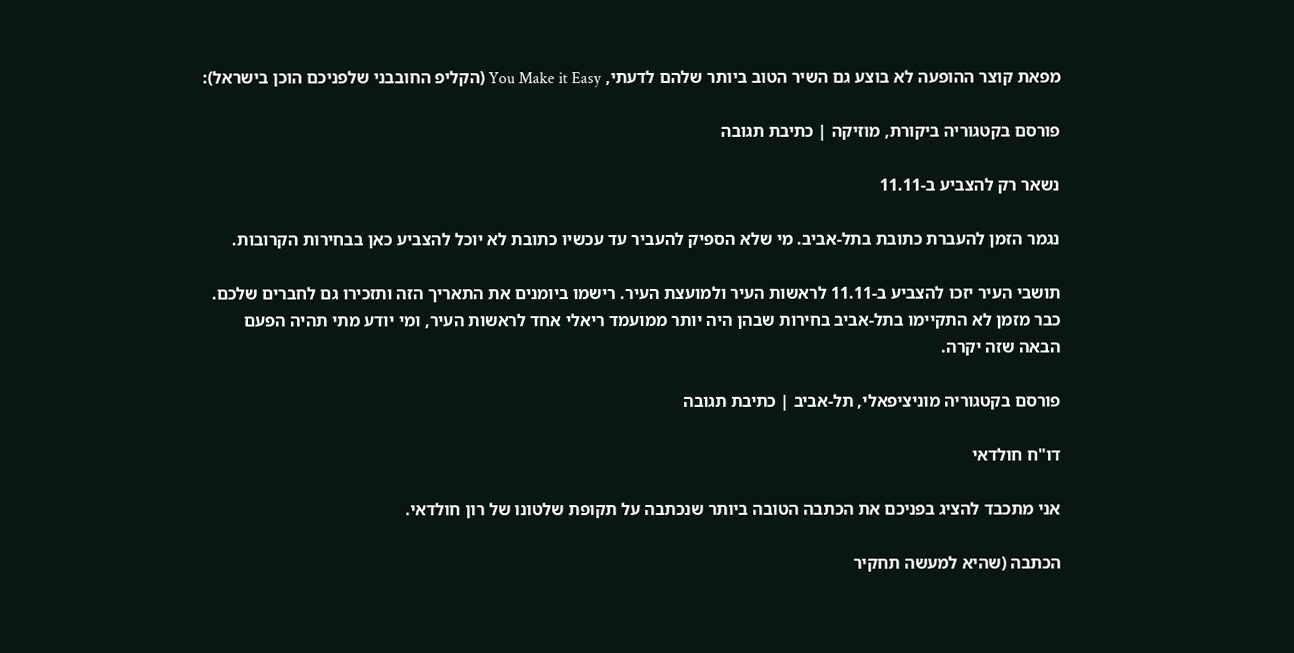מפאת קוצר ההופעה לא בוצע גם השיר הטוב ביותר שלהם לדעתי, You Make it Easy (הקליפ החובבני שלפניכם הוכן בישראל):

פורסם בקטגוריה ביקורת, מוזיקה | כתיבת תגובה

נשאר רק להצביע ב-11.11

נגמר הזמן להעברת כתובת בתל-אביב. מי שלא הספיק להעביר עד עכשיו כתובת לא יוכל להצביע כאן בבחירות הקרובות.

תושבי העיר יזכו להצביע ב-11.11 לראשות העיר ולמועצת העיר. רישמו ביומנים את התאריך הזה ותזכירו גם לחברים שלכם. כבר מזמן לא התקיימו בתל-אביב בחירות שבהן היה יותר ממועמד ריאלי אחד לראשות העיר, ומי יודע מתי תהיה הפעם הבאה שזה יקרה.

פורסם בקטגוריה מוניציפאלי, תל-אביב | כתיבת תגובה

דו"ח חולדאי

אני מתכבד להציג בפניכם את הכתבה הטובה ביותר שנכתבה על תקופת שלטונו של רון חולדאי.

הכתבה (שהיא למעשה תחקיר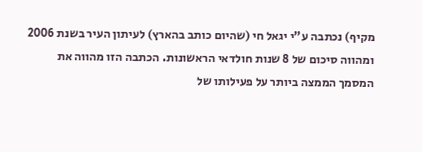מקיף) נכתבה ע"י יגאל חי (שהיום כותב בהארץ) לעיתון העיר בשנת 2006 ומהווה סיכום של 8 שנות חולדאי הראשונות. הכתבה הזו מהווה את המסמך הממצה ביותר על פעילותו של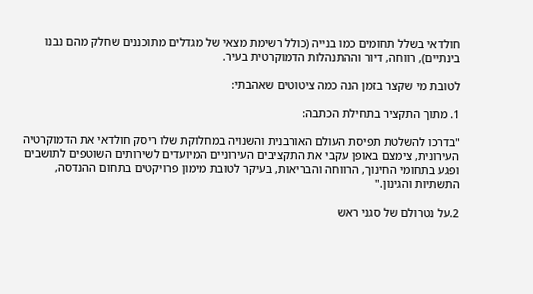חולדאי בשלל תחומים כמו בנייה (כולל רשימת מצאי של מגדלים מתוכננים שחלק מהם נבנו בינתיים), רווחה, דיור וההתנהלות הדמוקרטית בעיר.

לטובת מי שקצר בזמן הנה כמה ציטוטים שאהבתי:

1. מתוך התקציר בתחילת הכתבה:

"בדרכו להשלטת תפיסת העולם האורבנית והשנויה במחלוקת שלו ריסק חולדאי את הדמוקרטיה העירונית, צימצם באופן עקבי את התקציבים העירוניים המיועדים לשירותים השוטפים לתושבים ופגע בתחומי החינוך, הרווחה והבריאות, בעיקר לטובת מימון פרויקטים בתחום ההנדסה, התשתיות והגינון."

2.על נטרולם של סגני ראש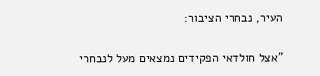העיר, נבחרי הציבור:

"אצל חולדאי הפקידים נמצאים מעל לנבחרי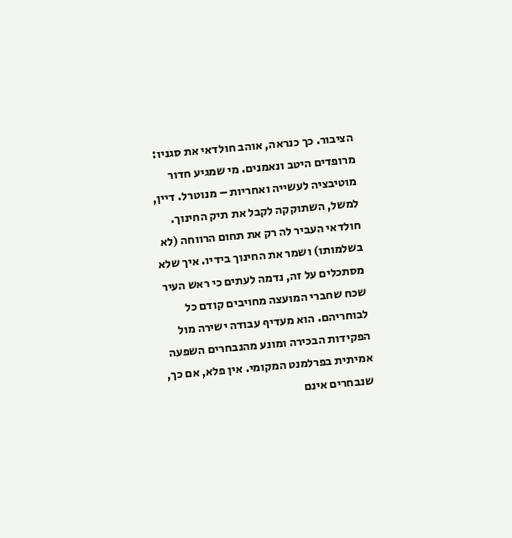הציבור. כך כנראה, אוהב חולדאי את סגניו: מרופדים היטב ונאמנים. מי שמגיע חדור מוטיבציה לעשייה ואחריות – מנוטרל. דיין, למשל, השתוקקה לקבל את תיק החינוך. חולדאי העביר לה רק את תחום הרווחה (לא בשלמותו) ושמר את החינוך בידיו. איך שלא מסתכלים על זה, נדמה לעתים כי ראש העיר שכח שחברי המועצה מחויבים קודם כל לבוחריהם. הוא מעדיף עבודה ישירה מול הפקידות הבכירה ומונע מהנבחרים השפעה אמיתית בפרלמנט המקומי. אין פלא, אם כך, שנבחרים אינם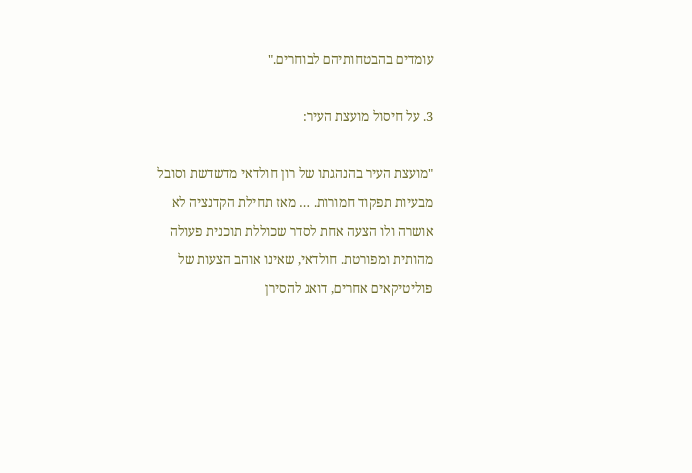עומדים בהבטחותיהם לבוחרים."

3. על חיסול מועצת העיר:

"מועצת העיר בהנהגתו של רון חולדאי מדשדשת וסובל מבעיות תפקוד חמורות. … מאז תחילת הקדנציה לא אושרה ולו הצעה אחת לסדר שכוללת תוכנית פעולה מהותית ומפורטת. חולדאי, שאינו אוהב הצעות של פוליטיקאים אחרים, דואג להסירן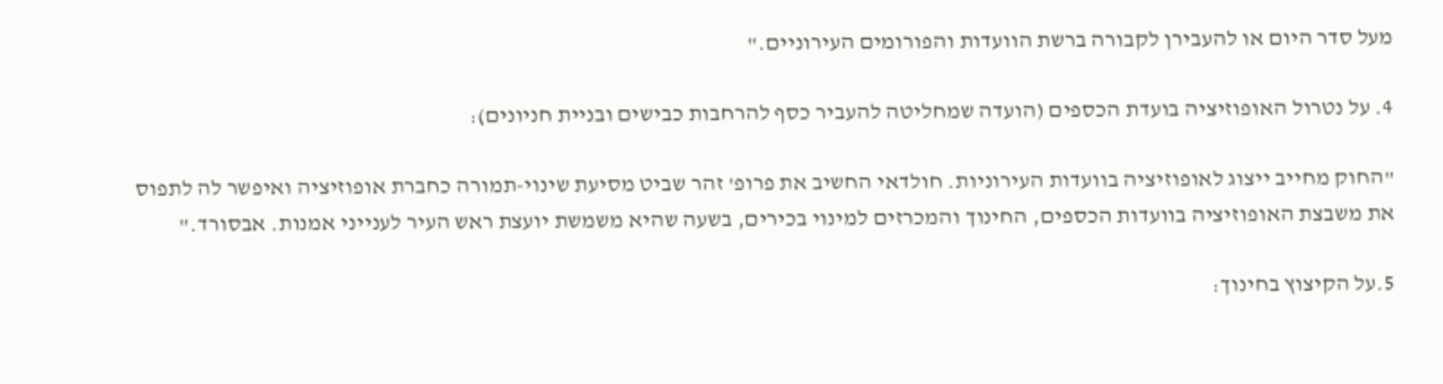מעל סדר היום או להעבירן לקבורה ברשת הוועדות והפורומים העירוניים."

4. על נטרול האופוזיציה בועדת הכספים (הועדה שמחליטה להעביר כסף להרחבות כבישים ובניית חניונים):

"החוק מחייב ייצוג לאופוזיציה בוועדות העירוניות. חולדאי החשיב את פרופ' זהר שביט מסיעת שינוי-תמורה כחברת אופוזיציה ואיפשר לה לתפוס את משבצת האופוזיציה בוועדות הכספים, החינוך והמכרזים למינוי בכירים, בשעה שהיא משמשת יועצת ראש העיר לענייני אמנות. אבסורד."

5.על הקיצוץ בחינוך: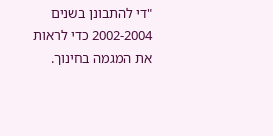"די להתבונן בשנים 2002-2004 כדי לראות את המגמה בחינוך.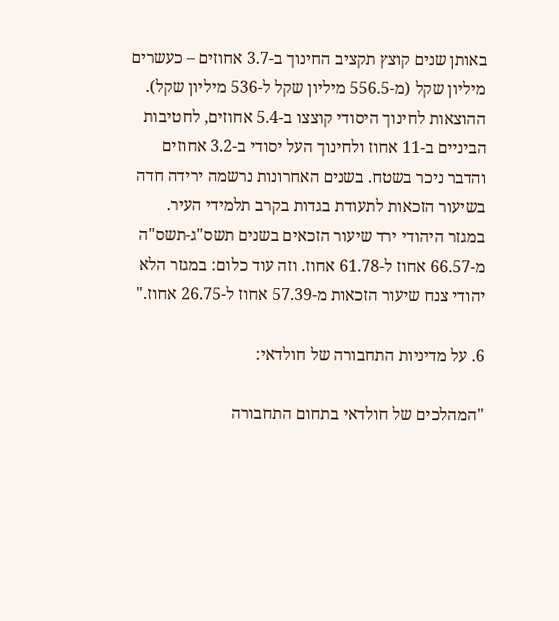באותן שנים קוצץ תקציב החינוך ב-3.7 אחוזים – כעשרים מיליון שקל (מ-556.5 מיליון שקל ל-536 מיליון שקל). ההוצאות לחינוך היסודי קוצצו ב-5.4 אחוזים, לחטיבות הביניים ב-11 אחוז ולחינוך העל יסודי ב-3.2 אחוזים והדבר ניכר בשטח. בשנים האחרונות נרשמה ירידה חדה בשיעור הזכאות לתעודת בגדות בקרב תלמידי העיר. במגזר היהודי ירד שיעור הזכאים בשנים תשס"ג-תשס"ה מ-66.57 אחוז ל-61.78 אחוז. וזה עוד כלום: במגזר הלא יהודי צנח שיעור הזכאות מ-57.39 אחוז ל-26.75 אחוז."

6. על מדיניות התחבורה של חולדאי:

"המהלכים של חולדאי בתחום התחבורה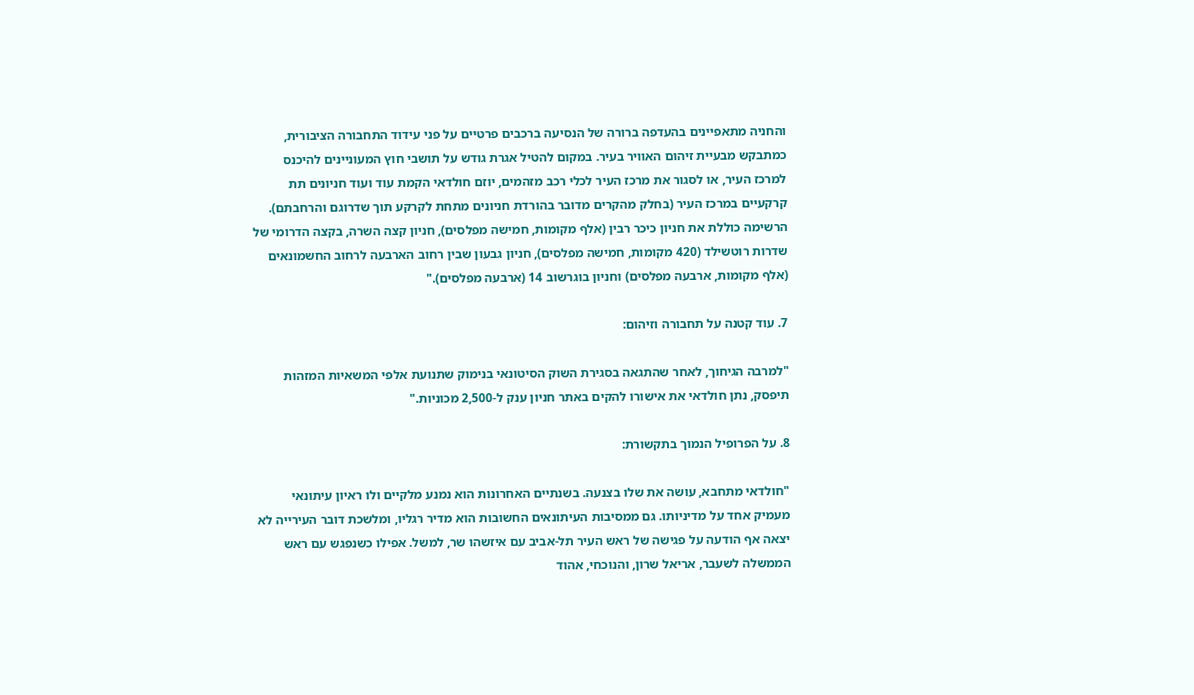והחניה מתאפיינים בהעדפה ברורה של הנסיעה ברכבים פרטיים על פני עידוד התחבורה הציבורית, כמתבקש מבעיית זיהום האוויר בעיר. במקום להטיל אגרת גודש על תושבי חוץ המעוניינים להיכנס למרכז העיר, או לסגור את מרכז העיר לכלי רכב מזהמים, יוזם חולדאי הקמת עוד ועוד חניונים תת קרקעיים במרכז העיר (בחלק מהקרים מדובר בהורדת חניונים מתחת לקרקע תוך שדרוגם והרחבתם). הרשימה כוללת את חניון כיכר רבין (אלף מקומות, חמישה מפלסים), חניון קצה השרה, בקצה הדרומי של שדרות רוטשילד (420 מקומות, חמישה מפלסים), חניון גבעון שבין רחוב הארבעה לרחוב החשמונאים (אלף מקומות, ארבעה מפלסים) וחניון בוגרשוב 14 (ארבעה מפלסים)."

7. עוד קטנה על תחבורה וזיהום:

"למרבה הגיחוך, לאחר שהתגאה בסגירת השוק הסיטונאי בנימוק שתנועת אלפי המשאיות המזהות תיפסק, נתן חולדאי את אישורו להקים באתר חניון ענק ל-2,500 מכוניות."

8. על הפרופיל הנמוך בתקשורת:

"חולדאי מתחבא, עושה את שלו בצנעה. בשנתיים האחרונות הוא נמנע מלקיים ולו ראיון עיתונאי מעמיק אחד על מדיניותו. גם ממסיבות העיתונאים החשובות הוא מדיר רגליו, ומלשכת דובר העירייה לא יצאה אף הודעה על פגישה של ראש העיר תל-אביב עם איזשהו שר, למשל. אפילו כשנפגש עם ראש הממשלה לשעבר, אריאל שרון, והנוכחי, אהוד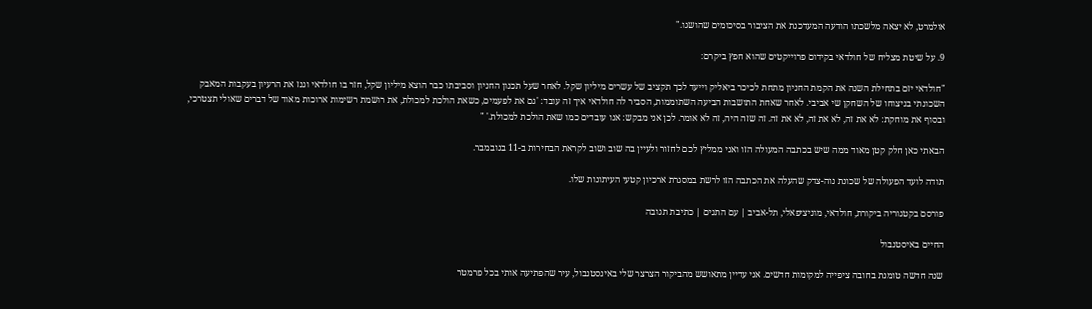אולמרט, לא יצאה מלשכתו הודעה המעדכנת את הציבור בסיכומים שהושגו."

9. על שיטת מצליח של חולדאי בקידום פרוייקטים שהוא חפץ ביקרם:

"חולדאי יזם בתחילת השנה את הקמת החניון מתחת לכיכר ביאליק וייעד לכך תקציב של עשרים מיליון שקל. לאחר שעל תכנון החניון וסביבתו כבר הוצא מיליון שקל, חזר בו חולדאי וגנז את הרעיון בעקבות המאבק השכונתי בניצוחו של השחקן שי אביבי. לאחר שאחת התושבות הביעה השתוממות, הסביר לה חולדאי איך זה עובד: 'גם את לפעמים, כשאת הולכת למכולת, את רושמת רשימות ארוכות מאוד של דברים שאולי תצטרכי, ובסוף את מוחקת: לא את זה, לא את זה, לא את זה. זה שזה היה, זה לא אומר. לכן אני מבקש: אנו עובדים כמו שאת הולכת למכולת.' "

הבאתי כאן חלק קטן מאוד ממה שיש בכתבה המעולה הזו ואני ממליץ לכם לחזור ולעיין בה שוב ושוב לקראת הבחירות ב-11 בנובמבר.

תודה לועד הפעולה של שכונת נוה-צדק שהעלה את הכתבה הזו לרשת במסגרת ארכיון קטעי העיתונות שלו.

פורסם בקטגוריה ביקורת, חולדאי, מוניציפאלי, תל-אביב | עם התגים | כתיבת תגובה

החיים באיסטנבול

שנה חדשה טומנת בחובה ציפייה למקומות חדשים. אני עדיין מתאושש מהביקור הצרצר שלי באינסטנבול, עיר שהפתיעה אותי בכל פרמטר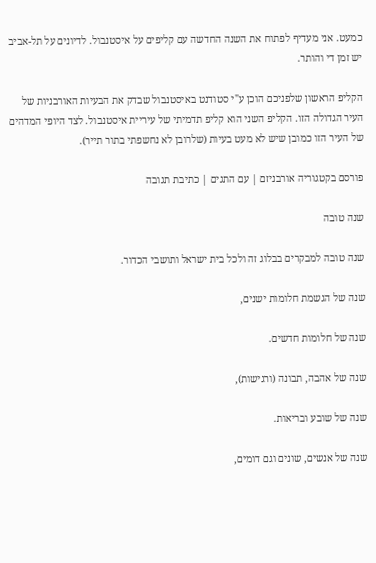כמעט. אני מעדיף לפתוח את השנה החדשה עם קליפים על איסטנבול. לדיונים על תל-אביב יש זמן די והותר.

הקליפ הראשון שלפניכם הוכן ע"י סטודנט באיסטנבול שבדק את הבעיות האורבניות של העיר הגדולה הזו. הקליפ השני הוא קליפ תדמיתי של עיריית איסטנבול. לצד היופי המדהים של העיר הזו כמובן שיש לא מעט בעיות (שלרובן לא נחשפתי בתור תייר).

פורסם בקטגוריה אורבניזם | עם התגים | כתיבת תגובה

שנה טובה

שנה טובה למבקרים בבלוג זה ולכל בית ישראל ותושבי הכדור.

שנה של הגשמת חלומות ישנים,

שנה של חלומות חדשים.

שנה של אהבה, תבונה (ורגישות),

שנה של שובע ובריאות.

שנה של אנשים, שונים וגם דומים,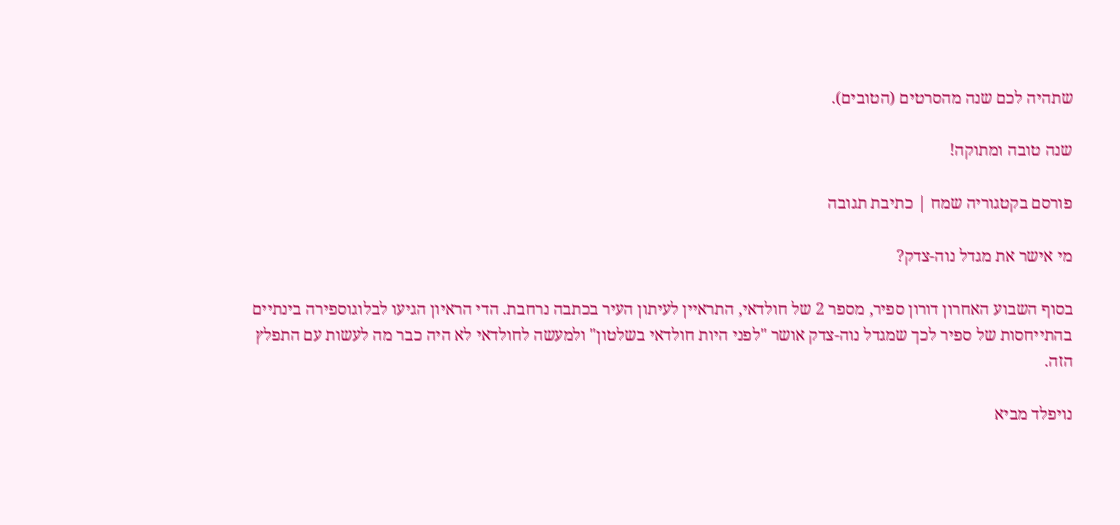שתהיה לכם שנה מהסרטים (הטובים).

שנה טובה ומתוקה!

פורסם בקטגוריה שמח | כתיבת תגובה

מי אישר את מגדל נוה-צדק?

בסוף השבוע האחרון דורון ספיר, מספר 2 של חולדאי, התראיין לעיתון העיר בכתבה נרחבת. הדי הראיון הגיעו לבלוגוספירה בינתיים בהתייחסות של ספיר לכך שמגדל נוה-צדק אושר "לפני היות חולדאי בשלטון" ולמעשה לחולדאי לא היה כבר מה לעשות עם התפלץ הזה.

נויפלד מביא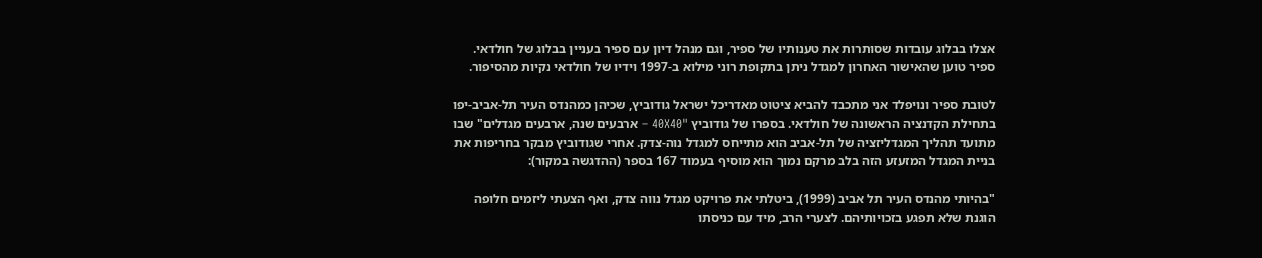אצלו בבלוג עובדות שסותרות את טענותיו של ספיר, וגם מנהל דיון עם ספיר בעניין בבלוג של חולדאי. ספיר טוען שהאישור האחרון למגדל ניתן בתקופת רוני מילוא ב-1997 וידיו של חולדאי נקיות מהסיפור.

לטובת ספיר ונויפלד אני מתכבד להביא ציטוט מאדריכל ישראל גודוביץ, שכיהן כמהנדס העיר תל-אביב-יפו בתחילת הקדנציה הראשונה של חולדאי. בספרו של גודוביץ "40X40 – ארבעים שנה, ארבעים מגדלים" שבו מתועד תהליך המגדליזציה של תל-אביב הוא מתייחס למגדל נוה-צדק. אחרי שגודוביץ מבקר בחריפות את בניית המגדל המזעזע הזה בלב מרקם נמוך הוא מוסיף בעמוד 167 בספר (ההדגשה במקור):

"בהיותי מהנדס העיר תל אביב (1999), ביטלתי את פרויקט מגדל נווה צדק, ואף הצעתי ליזמים חלופה הוגנת שלא תפגע בזכויותיהם. לצערי הרב, מיד עם כניסתו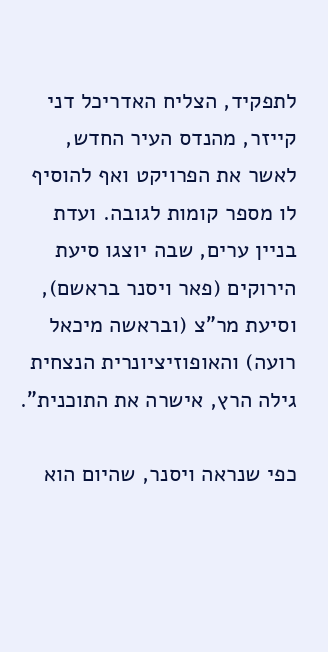לתפקיד, הצליח האדריכל דני קייזר, מהנדס העיר החדש, לאשר את הפרויקט ואף להוסיף לו מספר קומות לגובה. ועדת בניין ערים, שבה יוצגו סיעת הירוקים (פאר ויסנר בראשם), וסיעת מר"צ (ובראשה מיכאל רועה) והאופוזיציונרית הנצחית גילה הרץ, אישרה את התוכנית".

כפי שנראה ויסנר, שהיום הוא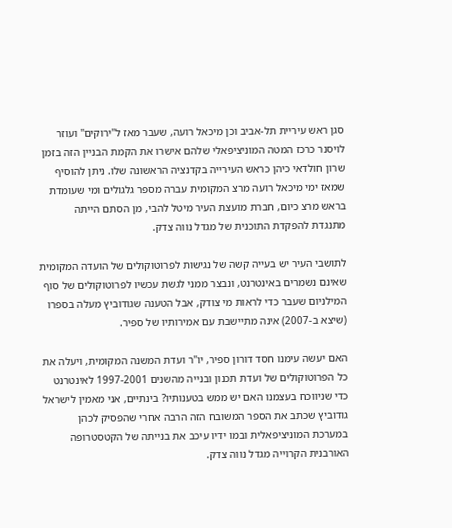סגן ראש עיריית תל-אביב וכן מיכאל רועה, שעבר מאז ל"ירוקים" ועוזר לויסנר כרכז המטה המוניציפאלי שלהם אישרו את הקמת הבניין הזה בזמן שרון חולדאי כיהן כראש העירייה בקדנציה הראשונה שלו. ניתן להוסיף שמאז ימי מיכאל רועה מרצ המקומית עברה מספר גלגולים ומי שעומדת בראש מרצ כיום, חברת מועצת העיר מיטל להבי, מן הסתם הייתה מתנגדת להפקדת התוכנית של מגדל נווה צדק.

לתושבי העיר יש בעייה קשה של נגישות לפרוטוקולים של הועדה המקומית שאינם נשמרים באינטרנט, ונבצר ממני לגשת עכשיו לפרוטוקולים של סוף המילניום שעבר כדי לראות מי צודק, אבל הטענה שגודוביץ מעלה בספרו (שיצא ב-2007) אינה מתיישבת עם אמירותיו של ספיר.

האם יעשה עימנו חסד דורון ספיר, יו"ר ועדת המשנה המקומית, ויעלה את כל הפרוטוקולים של ועדת תכנון ובנייה מהשנים 1997-2001 לאינטרנט כדי שניווכח בעצמנו האם יש ממש בטענותיו? בינתיים, אני מאמין לישראל גודוביץ שכתב את הספר המשובח הזה הרבה אחרי שהפסיק לכהן במערכת המוניציפאלית ובמו ידיו עיכב את בנייתה של הקטסטרופה האורבנית הקרוייה מגדל נווה צדק.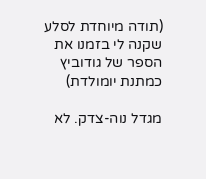(תודה מיוחדת לסלע שקנה לי בזמנו את הספר של גודוביץ כמתנת יומולדת)

מגדל נוה-צדק. לא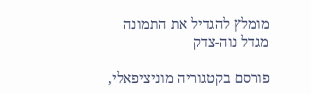מומלץ להגדיל את התמונה
מגדל נוה-צדק

פורסם בקטגוריה מוניציפאלי,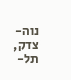נוה-צדק, תל-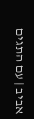אביב | עם התגים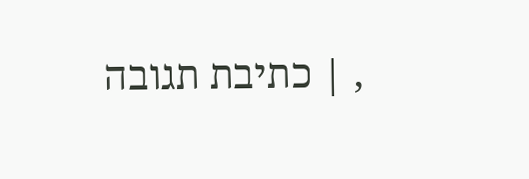, | כתיבת תגובה